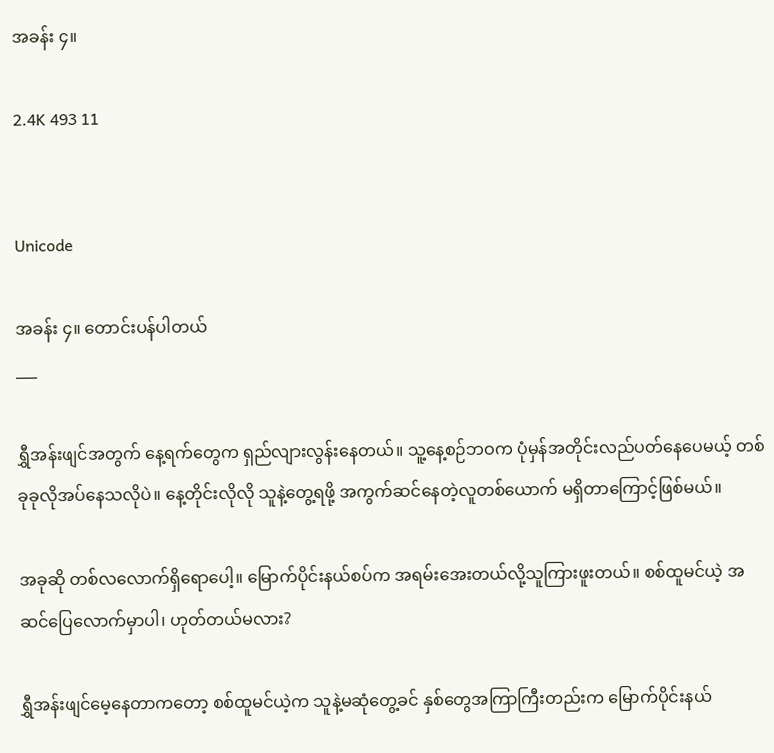အခန်း ၄။

2.4K 493 11


Unicode

အခန်း ၄။ တောင်းပန်ပါတယ်
___

ရွှီအန်းဖျင်အတွက် နေ့ရက်တွေက ရှည်လျားလွန်းနေတယ်။ သူ့နေ့စဉ်ဘဝက ပုံမှန်အတိုင်းလည်ပတ်နေပေမယ့် တစ်ခုခုလိုအပ်နေသလိုပဲ။ နေ့တိုင်းလိုလို သူနဲ့တွေ့ရဖို့ အကွက်ဆင်နေတဲ့လူတစ်ယောက် မရှိတာကြောင့်ဖြစ်မယ်။

အခုဆို တစ်လလောက်ရှိရောပေါ့။ မြောက်ပိုင်းနယ်စပ်က အရမ်းအေးတယ်လို့သူကြားဖူးတယ်။ စစ်ထူမင်ယဲ့ အဆင်ပြေလောက်မှာပါ၊ ဟုတ်တယ်မလား?

ရွှီအန်းဖျင်မေ့နေတာကတော့ စစ်ထူမင်ယဲ့က သူနဲ့မဆုံတွေ့ခင် နှစ်တွေအကြာကြီးတည်းက မြောက်ပိုင်းနယ်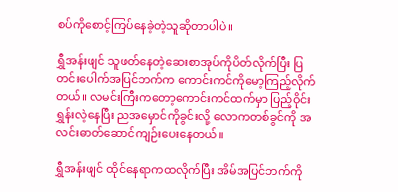စပ်ကိုစောင့်ကြပ်နေခဲ့တဲ့သူဆိုတာပါပဲ။

ရွှီအန်းဖျင် သူဖတ်နေတဲ့ဆေးစာအုပ်ကိုပိတ်လိုက်ပြီး ပြတင်းပေါက်အပြင်ဘက်က ကောင်းကင်ကိုမော့ကြည့်လိုက်တယ်။ လမင်းကြီးကတော့ကောင်းကင်ထက်မှာ ပြည့်ဝိုင်းရွှန်းလဲ့နေပြီး ညအမှောင်ကိုခွင်းလို့ လောကတစ်ခွင်ကို အလင်းဓာတ်ဆောင်ကျဉ်းပေးနေတယ်။

ရွှီအန်းဖျင် ထိုင်နေရာကထလိုက်ပြီး အိမ်အပြင်ဘက်ကို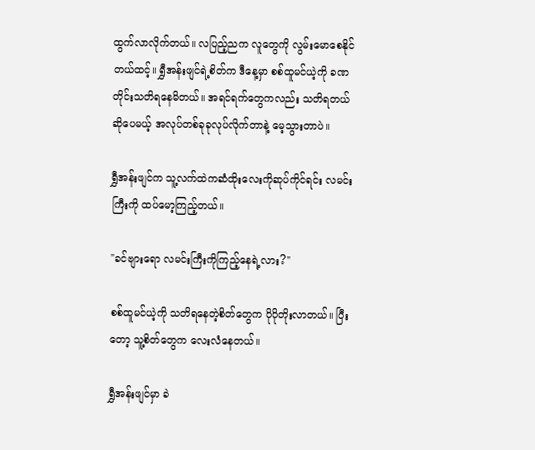ထွက်လာလိုက်တယ်။ လပြည့်ညက လူတွေကို လွမ်းမောစေနိုင်တယ်ထင့်။ ရွှီအန်းဖျင်ရဲ့စိတ်က ဒီနေ့မှာ စစ်ထူမင်ယဲ့ကို ခဏတိုင်းသတိရနေမိတယ်။ အရင်ရက်တွေကလည်း သတိရတယ်ဆိုပေမယ့် အလုပ်တစ်ခုခုလုပ်လိုက်တာနဲ့ မေ့သွားတာပဲ။

ရွှီအန်းဖျင်က သူ့လက်ထဲကဆံထိုး‌လေးကိုဆုပ်ကိုင်ရင်း လမင်းကြီးကို ထပ်မော့ကြည့်တယ်။

"ခင်ဗျားရော လမင်းကြီးကိုကြည့်နေရဲ့လား?"

စစ်ထူမင်ယဲ့ကို သတိရနေတဲ့စိတ်တွေက ပိုပိုတိုးလာတယ်။ ပြီးတော့ သူ့စိတ်တွေက လေးလံနေတယ်။

ရွှီအန်းဖျင်မှာ ခဲ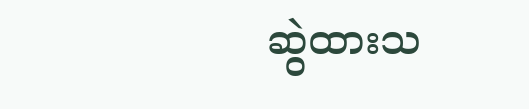ဆွဲထားသ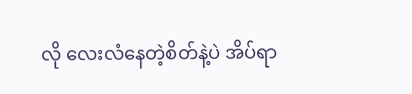လို လေးလံနေတဲ့စိတ်နဲ့ပဲ အိပ်ရာ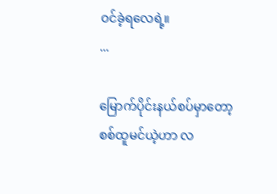ဝင်ခဲ့ရ‌လေရဲ့။
...

မြောက်ပိုင်းနယ်စပ်မှာတော့ စစ်ထူမင်ယဲ့ဟာ လ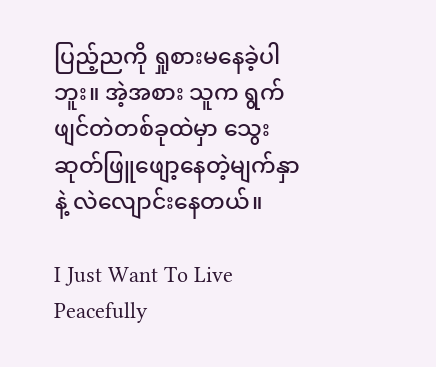ပြည့်ညကို ရှုစားမနေခဲ့ပါဘူး။ အဲ့အစား သူက ရွက်ဖျင်တဲတစ်ခုထဲမှာ သွေးဆုတ်ဖြူဖျော့နေတဲ့မျက်နှာနဲ့ လဲလျောင်းနေတယ်။

I Just Want To Live Peacefully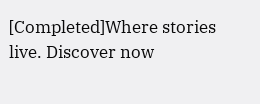[Completed]Where stories live. Discover now